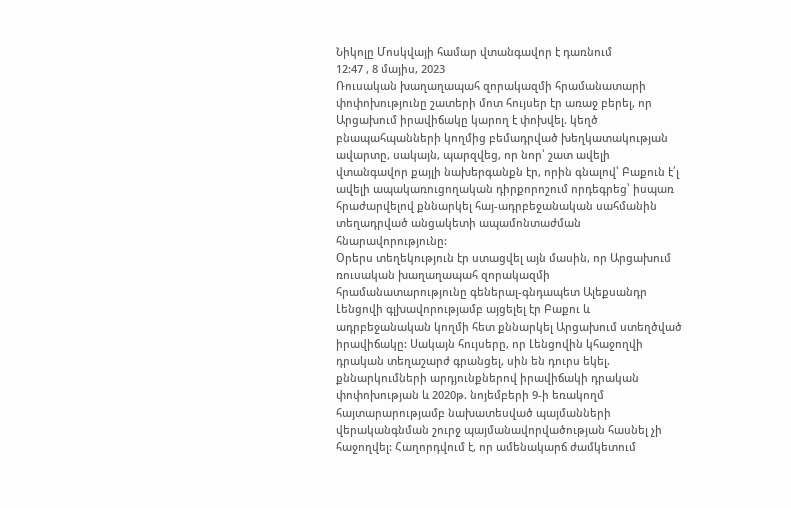Նիկոլը Մոսկվայի համար վտանգավոր է դառնում
12:47 , 8 մայիս, 2023
Ռուսական խաղաղապահ զորակազմի հրամանատարի փոփոխությունը շատերի մոտ հույսեր էր առաջ բերել, որ Արցախում իրավիճակը կարող է փոխվել. կեղծ բնապահպանների կողմից բեմադրված խեղկատակության ավարտը, սակայն, պարզվեց, որ նոր՝ շատ ավելի վտանգավոր քայլի նախերգանքն էր, որին գնալով՝ Բաքուն է՛լ ավելի ապակառուցողական դիրքորոշում որդեգրեց՝ իսպառ հրաժարվելով քննարկել հայ-ադրբեջանական սահմանին տեղադրված անցակետի ապամոնտաժման հնարավորությունը:
Օրերս տեղեկություն էր ստացվել այն մասին, որ Արցախում ռուսական խաղաղապահ զորակազմի հրամանատարությունը գեներալ-գնդապետ Ալեքսանդր Լենցովի գլխավորությամբ այցելել էր Բաքու և ադրբեջանական կողմի հետ քննարկել Արցախում ստեղծված իրավիճակը: Սակայն հույսերը, որ Լենցովին կհաջողվի դրական տեղաշարժ գրանցել, սին են դուրս եկել. քննարկումների արդյունքներով իրավիճակի դրական փոփոխության և 2020թ. նոյեմբերի 9-ի եռակողմ հայտարարությամբ նախատեսված պայմանների վերականգնման շուրջ պայմանավորվածության հասնել չի հաջողվել: Հաղորդվում է, որ ամենակարճ ժամկետում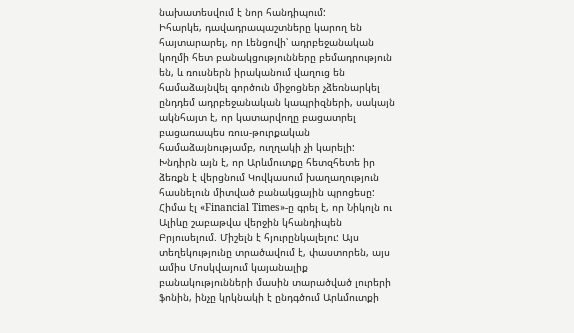նախատեսվում է նոր հանդիպում:
Իհարկե, դավադրապաշտները կարող են հայտարարել, որ Լենցովի՝ ադրբեջանական կողմի հետ բանակցությունները բեմադրություն են, և ռուսներն իրականում վաղուց են համաձայնվել գործուն միջոցներ չձեռնարկել ընդդեմ ադրբեջանական կապրիզների, սակայն ակնհայտ է, որ կատարվողը բացատրել բացառապես ռուս-թուրքական համաձայնությամբ, ուղղակի չի կարելի:
Խնդիրն այն է, որ Արևմուտքը հետզհետե իր ձեռքն է վերցնում Կովկասում խաղաղություն հասնելուն միտված բանակցային պրոցեսը: Հիմա էլ «Financial Times»-ը գրել է, որ Նիկոլն ու Ալիևը շաբաթվա վերջին կհանդիպեն Բրյուսելում. Միշելն է հյուրընկալելու: Այս տեղեկությունը տրածավում է, փաստորեն, այս ամիս Մոսկվայում կայանալիք բանակությունների մասին տարածված լուրերի ֆոնին, ինչը կրկնակի է ընդգծում Արևմուտքի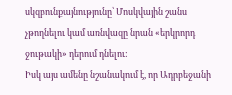սկզբունքայնությունը՝ Մոսկվային շանս չթողնելու կամ առնվազը նրան «երկրորդ ջութակի» դերում դնելու:
Իսկ այս ամենը նշանակում է, որ Ադրբեջանի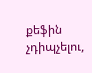քեֆին չդիպչելու,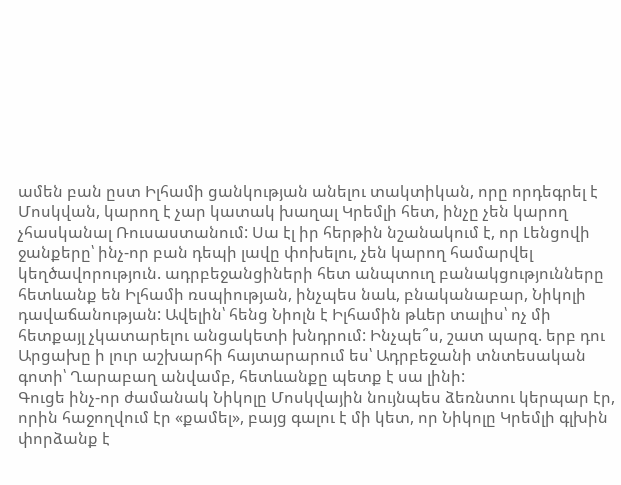ամեն բան ըստ Իլհամի ցանկության անելու տակտիկան, որը որդեգրել է Մոսկվան, կարող է չար կատակ խաղալ Կրեմլի հետ, ինչը չեն կարող չհասկանալ Ռուսաստանում: Սա էլ իր հերթին նշանակում է, որ Լենցովի ջանքերը՝ ինչ-որ բան դեպի լավը փոխելու, չեն կարող համարվել կեղծավորություն. ադրբեջանցիների հետ անպտուղ բանակցությունները հետևանք են Իլհամի ռսպիության, ինչպես նաև, բնականաբար, Նիկոլի դավաճանության: Ավելին՝ հենց Նիոլն է Իլհամին թևեր տալիս՝ ոչ մի հետքայլ չկատարելու անցակետի խնդրում: Ինչպե՞ս, շատ պարզ. երբ դու Արցախը ի լուր աշխարհի հայտարարում ես՝ Ադրբեջանի տնտեսական գոտի՝ Ղարաբաղ անվամբ, հետևանքը պետք է սա լինի:
Գուցե ինչ-որ ժամանակ Նիկոլը Մոսկվային նույնպես ձեռնտու կերպար էր, որին հաջողվում էր «քամել», բայց գալու է մի կետ, որ Նիկոլը Կրեմլի գլխին փորձանք է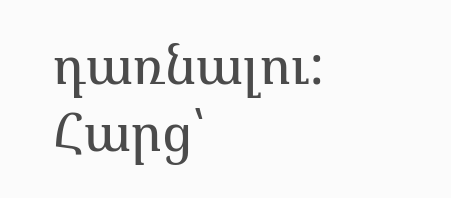դառնալու: Հարց՝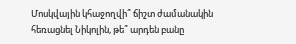Մոսկվային կհաջողվի՞ ճիշտ ժամանակին հեռացնել Նիկոլին, թե՞ արդեն բանը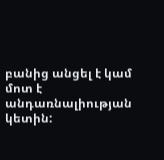բանից անցել է կամ մոտ է անդառնալիության կետին: